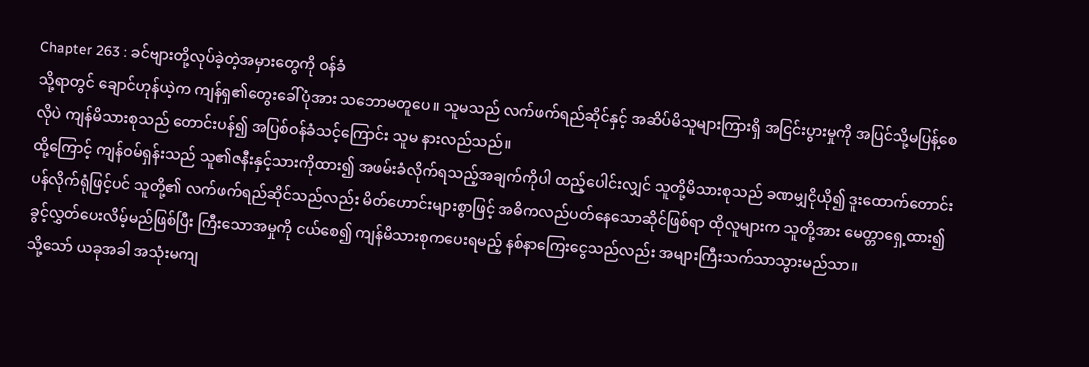Chapter 263 : ခင်ဗျားတို့လုပ်ခဲ့တဲ့အမှားတွေကို ဝန်ခံ
သို့ရာတွင် ချောင်ဟုန်ယဲ့က ကျန်ရှ၏တွေးခေါ်ပုံအား သဘောမတူပေ။ သူမသည် လက်ဖက်ရည်ဆိုင်နှင့် အဆိပ်မိသူများကြားရှိ အငြင်းပွားမှုကို အပြင်သို့မပြန့်စေလိုပဲ ကျန်မိသားစုသည် တောင်းပန်၍ အပြစ်ဝန်ခံသင့်ကြောင်း သူမ နားလည်သည်။
ထို့ကြောင့် ကျန်ဝမ်ရှန်းသည် သူ၏ဇနီးနှင့်သားကိုထား၍ အဖမ်းခံလိုက်ရသည့်အချက်ကိုပါ ထည့်ပေါင်းလျှင် သူတို့မိသားစုသည် ခဏမျှငိုယို၍ ဒူးထောက်တောင်းပန်လိုက်ရုံဖြင့်ပင် သူတို့၏ လက်ဖက်ရည်ဆိုင်သည်လည်း မိတ်ဟောင်းများစွာဖြင့် အဓိကလည်ပတ်နေသောဆိုင်ဖြစ်ရာ ထိုလူများက သူတို့အား မေတ္တာရှေ့ထား၍ ခွင့်လွှတ်ပေးလိမ့်မည်ဖြစ်ပြီး ကြီးသောအမှုကို ငယ်စေ၍ ကျန်မိသားစုကပေးရမည့် နစ်နာကြေးငွေသည်လည်း အများကြီးသက်သာသွားမည်သာ။
သို့သော် ယခုအခါ အသုံးမကျ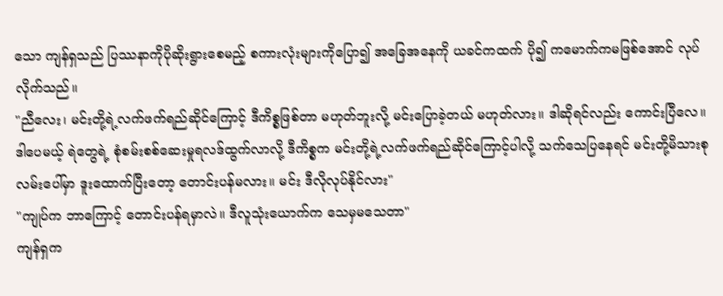သော ကျန်ရှသည် ပြဿနာကိုပိုဆိုးရွားစေမည့် စကားလုံးများကိုပြော၍ အခြေအနေကို ယခင်ကထက် ပို၍ ကမောက်ကမဖြစ်အောင် လုပ်လိုက်သည်။
"ညီလေး၊ မင်းတို့ရဲ့လက်ဖက်ရည်ဆိုင်ကြောင့် ဒီကိစ္စဖြစ်တာ မဟုတ်ဘူးလို့ မင်းပြောခဲ့တယ် မဟုတ်လား။ ဒါဆိုရင်လည်း ကောင်းပြီလေ။ ဒါပေမယ့် ရဲတွေရဲ့ စုံစမ်းစစ်ဆေးမှုရလဒ်ထွက်လာလို့ ဒီကိစ္စက မင်းတို့ရဲ့လက်ဖက်ရည်ဆိုင်ကြောင့်ပါလို့ သက်သေပြနေရင် မင်းတို့မိသားစု လမ်းပေါ်မှာ ဒူးထောက်ပြီးတော့ တောင်းပန်မလား။ မင်း ဒီလိုလုပ်နိုင်လား"
"ကျုပ်က ဘာကြောင့် တောင်းပန်ရမှာလဲ။ ဒီလူသုံးယောက်က သေမှမသေတာ"
ကျန်ရှက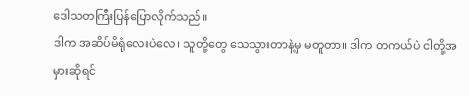ဒေါသတကြီးပြန်ပြောလိုက်သည်။
ဒါက အဆိပ်မိရုံလေးပဲလေ၊ သူတို့တွေ သေသွားတာနဲ့မှ မတူတာ။ ဒါက တကယ်ပဲ ငါတို့အမှားဆိုရင်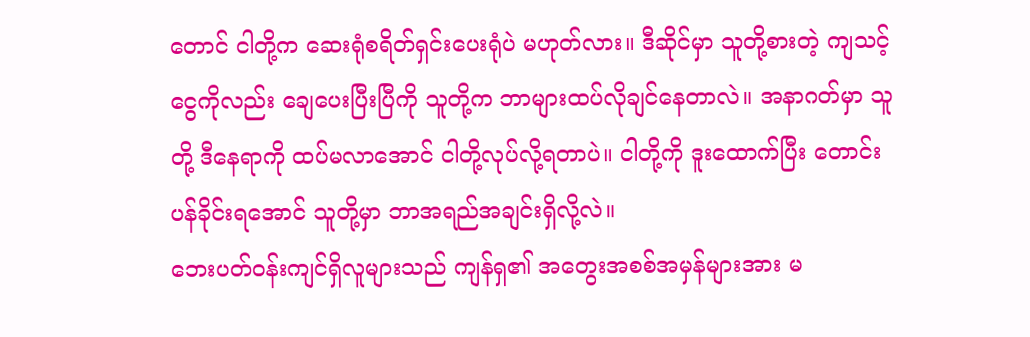တောင် ငါတို့က ဆေးရုံစရိတ်ရှင်းပေးရုံပဲ မဟုတ်လား။ ဒီဆိုင်မှာ သူတို့စားတဲ့ ကျသင့်ငွေကိုလည်း ချေပေးပြီးပြီကို သူတို့က ဘာများထပ်လိုချင်နေတာလဲ။ အနာဂတ်မှာ သူတို့ ဒီနေရာကို ထပ်မလာအောင် ငါတို့လုပ်လို့ရတာပဲ။ ငါတို့ကို ဒူးထောက်ပြီး တောင်းပန်ခိုင်းရအောင် သူတို့မှာ ဘာအရည်အချင်းရှိလို့လဲ။
ဘေးပတ်ဝန်းကျင်ရှိလူများသည် ကျန်ရှ၏ အတွေးအစစ်အမှန်များအား မ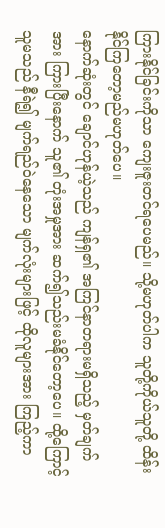ကြားနိုင်ခြင်းကိုသာ ကျေးဇူးတင်ရပေမည်။ သို့မဟုတ်ပါက သူတို့ကိုယ်သူတို့ ထိန်းနိုင်ကြတော့မည်မဟုတ်ပေ။
နောက်ဆုံးတွင် ချောင်ဟုန်ယဲ့သည် ကျန်ရှ၏ အကြင်နာတရားမရှိသည့် မှတ်ချက်အား ကြားပြီးနောက် သူ၏ တုံးအမှုအား ဆက်၍သည်းမခံနိုင်တော့ပေ။ ထို့ကြောင့် သူမသည် နီရဲ၍ မျက်ရည်ဝဲနေသော မျက်လုံးများဖြင့် ထိုလူများအား ကြည့်ကာ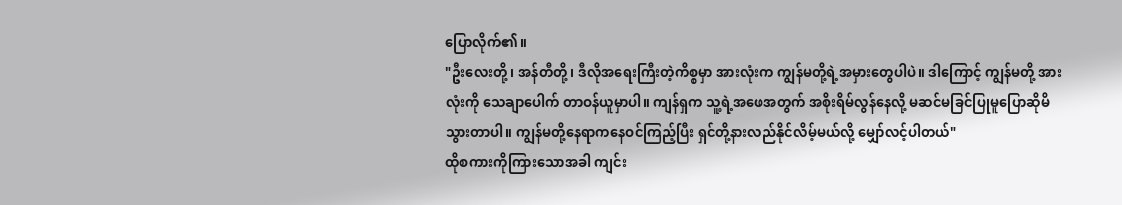ပြောလိုက်၏။
"ဦးလေးတို့၊ အန်တီတို့၊ ဒီလိုအရေးကြီးတဲ့ကိစ္စမှာ အားလုံးက ကျွန်မတို့ရဲ့အမှားတွေပါပဲ။ ဒါကြောင့် ကျွန်မတို့ အားလုံးကို သေချာပေါက် တာဝန်ယူမှာပါ။ ကျန်ရှက သူ့ရဲ့အဖေအတွက် အစိုးရိမ်လွန်နေလို့ မဆင်မခြင်ပြုမူပြောဆိုမိသွားတာပါ။ ကျွန်မတို့နေရာကနေဝင်ကြည့်ပြီး ရှင်တို့နားလည်နိုင်လိမ့်မယ်လို့ မျှော်လင့်ပါတယ်"
ထိုစကားကိုကြားသောအခါ ကျင်း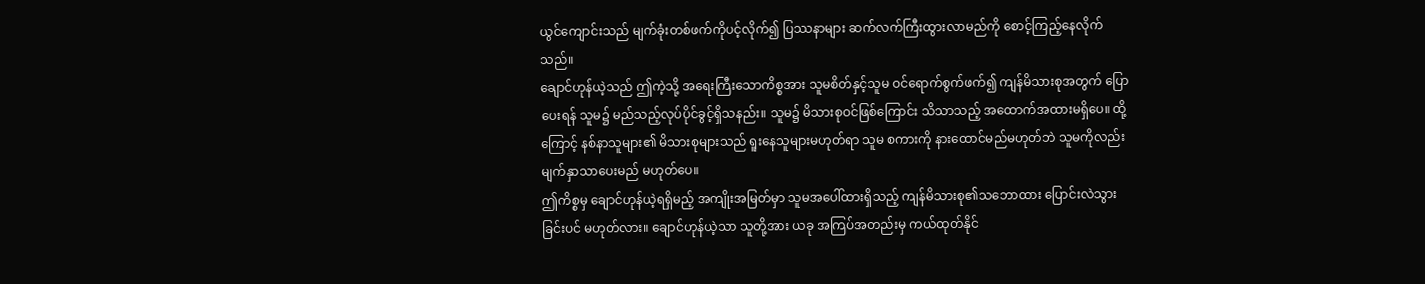ယွင်ကျောင်းသည် မျက်ခုံးတစ်ဖက်ကိုပင့်လိုက်၍ ပြဿနာများ ဆက်လက်ကြီးထွားလာမည်ကို စောင့်ကြည့်နေလိုက်သည်။
ချောင်ဟုန်ယဲ့သည် ဤကဲ့သို့ အရေးကြီးသောကိစ္စအား သူမစိတ်နှင့်သူမ ဝင်ရောက်စွက်ဖက်၍ ကျန်မိသားစုအတွက် ပြောပေးရန် သူမ၌ မည်သည့်လုပ်ပိုင်ခွင့်ရှိသနည်း။ သူမ၌ မိသားစုဝင်ဖြစ်ကြောင်း သိသာသည့် အထောက်အထားမရှိပေ။ ထို့ကြောင့် နစ်နာသူများ၏ မိသားစုများသည် ရူးနေသူများမဟုတ်ရာ သူမ စကားကို နားထောင်မည်မဟုတ်ဘဲ သူမကိုလည်း မျက်နှာသာပေးမည် မဟုတ်ပေ။
ဤကိစ္စမှ ချောင်ဟုန်ယဲ့ရရှိမည့် အကျိုးအမြတ်မှာ သူမအပေါ်ထားရှိသည့် ကျန်မိသားစု၏သဘောထား ပြောင်းလဲသွားခြင်းပင် မဟုတ်လား။ ချောင်ဟုန်ယဲ့သာ သူတို့အား ယခု အကြပ်အတည်းမှ ကယ်ထုတ်နိုင်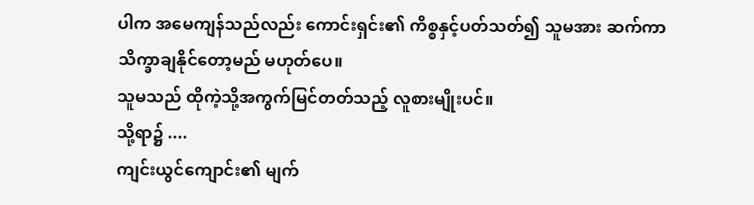ပါက အမေကျန်သည်လည်း ကောင်းရှင်း၏ ကိစ္စနှင့်ပတ်သတ်၍ သူမအား ဆက်ကာသိက္ခာချနိုင်တော့မည် မဟုတ်ပေ။
သူမသည် ထိုကဲ့သို့အကွက်မြင်တတ်သည့် လူစားမျိုးပင်။
သို့ရာ၌ ....
ကျင်းယွင်ကျောင်း၏ မျက်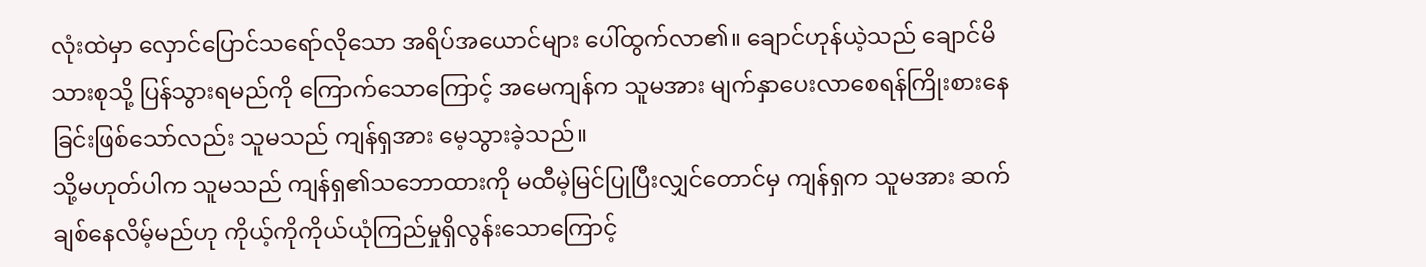လုံးထဲမှာ လှောင်ပြောင်သရော်လိုသော အရိပ်အယောင်များ ပေါ်ထွက်လာ၏။ ချောင်ဟုန်ယဲ့သည် ချောင်မိသားစုသို့ ပြန်သွားရမည်ကို ကြောက်သောကြောင့် အမေကျန်က သူမအား မျက်နှာပေးလာစေရန်ကြိုးစားနေခြင်းဖြစ်သော်လည်း သူမသည် ကျန်ရှအား မေ့သွားခဲ့သည်။
သို့မဟုတ်ပါက သူမသည် ကျန်ရှ၏သဘောထားကို မထီမဲ့မြင်ပြုပြီးလျှင်တောင်မှ ကျန်ရှက သူမအား ဆက်ချစ်နေလိမ့်မည်ဟု ကိုယ့်ကိုကိုယ်ယုံကြည်မှုရှိလွန်းသောကြောင့်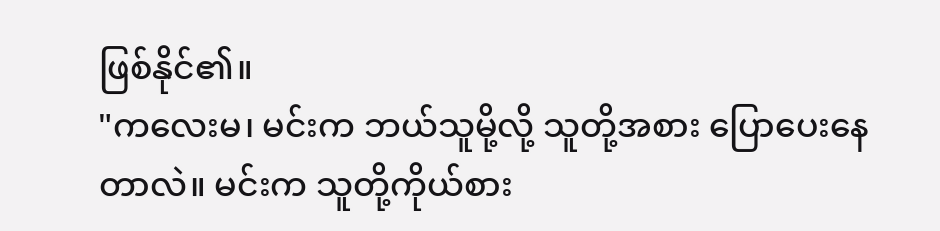ဖြစ်နိုင်၏။
"ကလေးမ၊ မင်းက ဘယ်သူမို့လို့ သူတို့အစား ပြောပေးနေတာလဲ။ မင်းက သူတို့ကိုယ်စား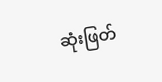ဆုံးဖြတ်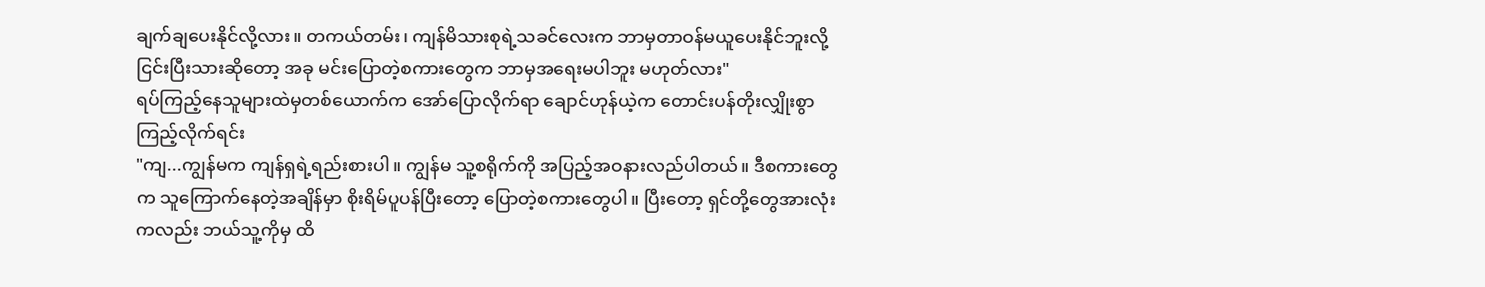ချက်ချပေးနိုင်လို့လား။ တကယ်တမ်း၊ ကျန်မိသားစုရဲ့သခင်လေးက ဘာမှတာဝန်မယူပေးနိုင်ဘူးလို့ ငြင်းပြီးသားဆိုတော့ အခု မင်းပြောတဲ့စကားတွေက ဘာမှအရေးမပါဘူး မဟုတ်လား"
ရပ်ကြည့်နေသူများထဲမှတစ်ယောက်က အော်ပြောလိုက်ရာ ချောင်ဟုန်ယဲ့က တောင်းပန်တိုးလျှိုးစွာ ကြည့်လိုက်ရင်း
"ကျ...ကျွန်မက ကျန်ရှရဲ့ရည်းစားပါ။ ကျွန်မ သူ့စရိုက်ကို အပြည့်အဝနားလည်ပါတယ်။ ဒီစကားတွေက သူကြောက်နေတဲ့အချိန်မှာ စိုးရိမ်ပူပန်ပြီးတော့ ပြောတဲ့စကားတွေပါ။ ပြီးတော့ ရှင်တို့တွေအားလုံးကလည်း ဘယ်သူ့ကိုမှ ထိ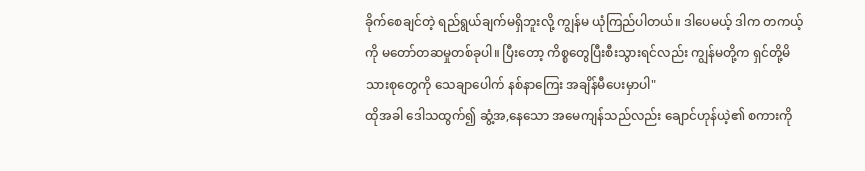ခိုက်စေချင်တဲ့ ရည်ရွယ်ချက်မရှိဘူးလို့ ကျွန်မ ယုံကြည်ပါတယ်။ ဒါပေမယ့် ဒါက တကယ့်ကို မတော်တဆမှုတစ်ခုပါ။ ပြီးတော့ ကိစ္စတွေပြီးစီးသွားရင်လည်း ကျွန်မတို့က ရှင်တို့မိသားစုတွေကို သေချာပေါက် နစ်နာကြေး အချိန်မီပေးမှာပါ"
ထိုအခါ ဒေါသထွက်၍ ဆွံ့အ,နေသော အမေကျန်သည်လည်း ချောင်ဟုန်ယဲ့၏ စကားကို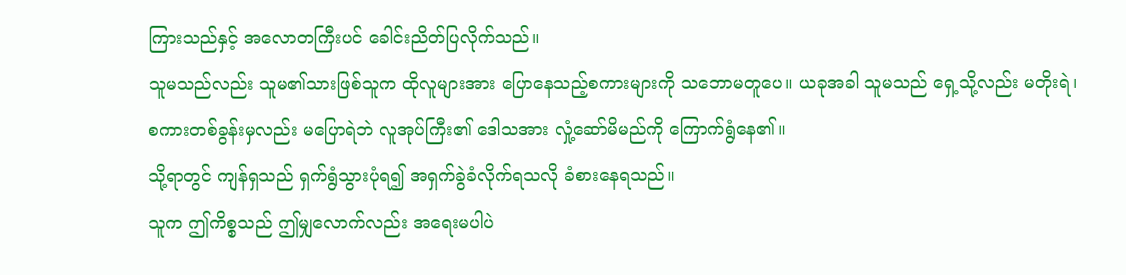ကြားသည်နှင့် အလောတကြီးပင် ခေါင်းညိတ်ပြလိုက်သည်။
သူမသည်လည်း သူမ၏သားဖြစ်သူက ထိုလူများအား ပြောနေသည့်စကားများကို သဘောမတူပေ။ ယခုအခါ သူမသည် ရှေ့သို့လည်း မတိုးရဲ၊ စကားတစ်ခွန်းမှလည်း မပြောရဲဘဲ လူအုပ်ကြီး၏ ဒေါသအား လှုံ့ဆော်မိမည်ကို ကြောက်ရွံနေ၏။
သို့ရာတွင် ကျန်ရှသည် ရှက်ရွံသွားပုံရ၍ အရှက်ခွဲခံလိုက်ရသလို ခံစားနေရသည်။
သူက ဤကိစ္စသည် ဤမျှလောက်လည်း အရေးမပါပဲ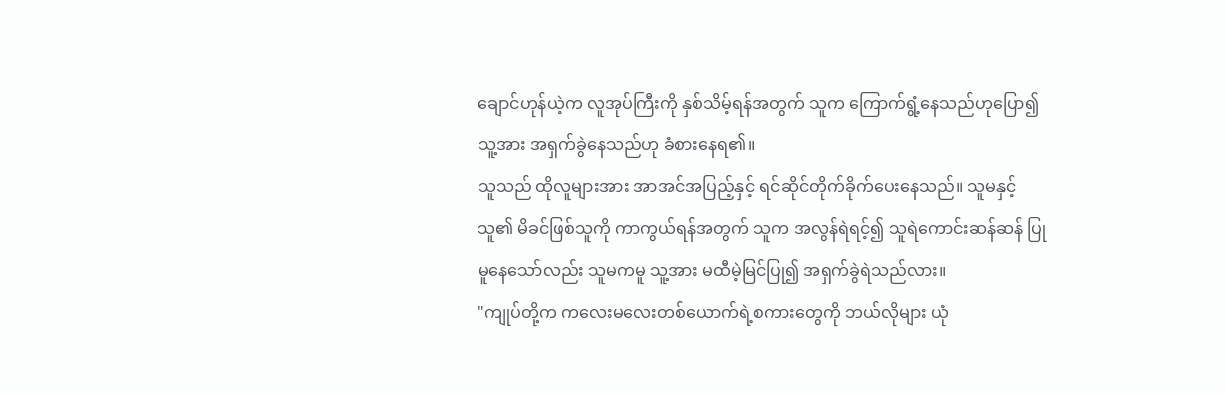ချောင်ဟုန်ယဲ့က လူအုပ်ကြီးကို နှစ်သိမ့်ရန်အတွက် သူက ကြောက်ရွံ့နေသည်ဟုပြော၍ သူ့အား အရှက်ခွဲနေသည်ဟု ခံစားနေရ၏။
သူသည် ထိုလူများအား အာအင်အပြည့်နှင့် ရင်ဆိုင်တိုက်ခိုက်ပေးနေသည်။ သူမနှင့် သူ၏ မိခင်ဖြစ်သူကို ကာကွယ်ရန်အတွက် သူက အလွန်ရဲရင့်၍ သူရဲကောင်းဆန်ဆန် ပြုမူနေသော်လည်း သူမကမူ သူ့အား မထီမဲ့မြင်ပြု၍ အရှက်ခွဲရဲသည်လား။
"ကျုပ်တို့က ကလေးမလေးတစ်ယောက်ရဲ့စကားတွေကို ဘယ်လိုများ ယုံ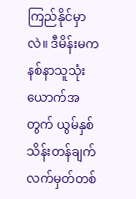ကြည်နိုင်မှာလဲ။ ဒီမိန်းမက နစ်နာသူသုံးယောက်အတွက် ယွမ်နှစ်သိန်းတန်ချက်လက်မှတ်တစ်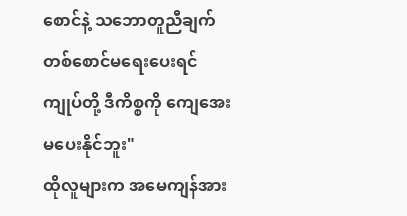စောင်နဲ့ သဘောတူညီချက်တစ်စောင်မရေးပေးရင် ကျုပ်တို့ ဒီကိစ္စကို ကျေအေးမပေးနိုင်ဘူး"
ထိုလူများက အမေကျန်အား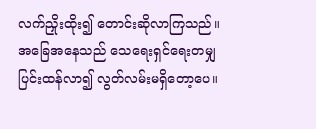လက်ညှိုးထိုး၍ တောင်းဆိုလာကြသည်။
အခြေအနေသည် သေရေးရှင်ရေးတမျှ ပြင်းထန်လာ၍ လွတ်လမ်းမရှိတော့ပေ။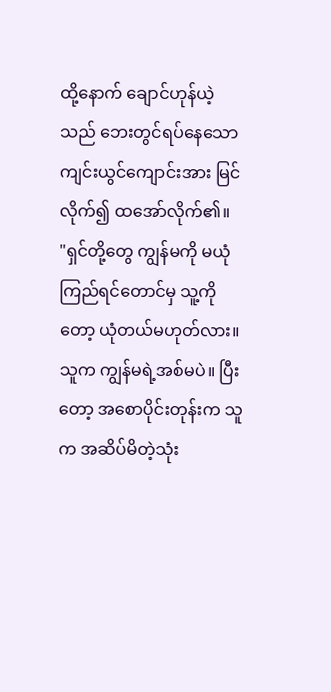ထို့နောက် ချောင်ဟုန်ယဲ့သည် ဘေးတွင်ရပ်နေသော ကျင်းယွင်ကျောင်းအား မြင်လိုက်၍ ထအော်လိုက်၏။
"ရှင်တို့တွေ ကျွန်မကို မယုံကြည်ရင်တောင်မှ သူ့ကိုတော့ ယုံတယ်မဟုတ်လား။ သူက ကျွန်မရဲ့အစ်မပဲ။ ပြီးတော့ အစောပိုင်းတုန်းက သူက အဆိပ်မိတဲ့သုံး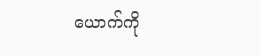ယောက်ကို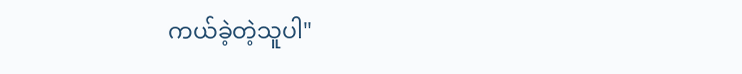ကယ်ခဲ့တဲ့သူပါ"